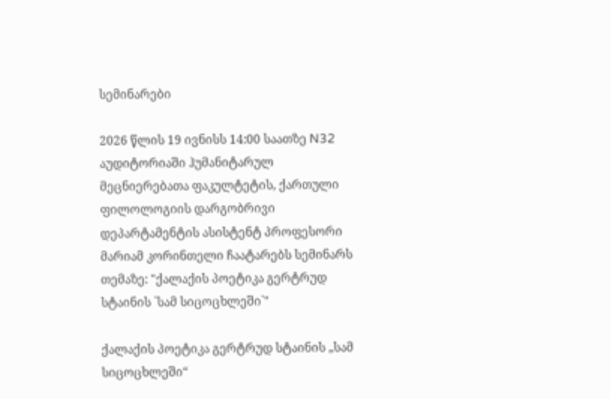სემინარები

2026 წლის 19 ივნისს 14:00 საათზე N32 აუდიტორიაში ჰუმანიტარულ მეცნიერებათა ფაკულტეტის, ქართული ფილოლოგიის დარგობრივი დეპარტამენტის ასისტენტ პროფესორი მარიამ კორინთელი ჩაატარებს სემინარს თემაზე: "ქალაქის პოეტიკა გერტრუდ სტაინის `სამ სიცოცხლეში`"

ქალაქის პოეტიკა გერტრუდ სტაინის „სამ სიცოცხლეში“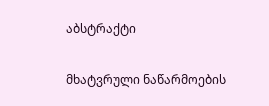აბსტრაქტი

მხატვრული ნაწარმოების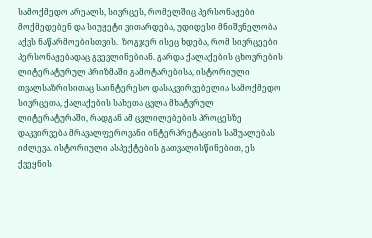სამოქმედო არეალს, სივრცეს, რომელშიც პერსონაჟები მოქმედებენ და სიუჟეტი ვითარდება, უდიდესი მნიშვნელობა აქვს ნაწარმოებისთვის.  ზოგჯერ ისეც ხდება, რომ სივრცეები პერსონაჟებადაც გვევლინებიან. გარდა ქალაქების ცხოვრების ლიტერატურულ პრიზმაში გამოტარებისა, ისტორიული თვალსაზრისითაც საინტერესო დასაკვირვებელია სამოქმედო სივრცეთა, ქალაქების სახეთა ცვლა მხატვრულ ლიტერატურაში, რადგან ამ ცვლილებების პროცესზე დაკვირვება მრავალფეროვანი ინტერპრეტაციის საშუალებას იძლევა. ისტორიული ასპექტების გათვალისწინებით, ეს ქვეყნის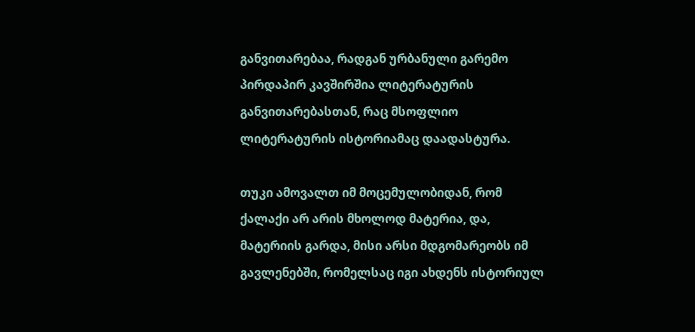განვითარებაა, რადგან ურბანული გარემო პირდაპირ კავშირშია ლიტერატურის განვითარებასთან, რაც მსოფლიო ლიტერატურის ისტორიამაც დაადასტურა.

თუკი ამოვალთ იმ მოცემულობიდან, რომ ქალაქი არ არის მხოლოდ მატერია, და, მატერიის გარდა, მისი არსი მდგომარეობს იმ გავლენებში, რომელსაც იგი ახდენს ისტორიულ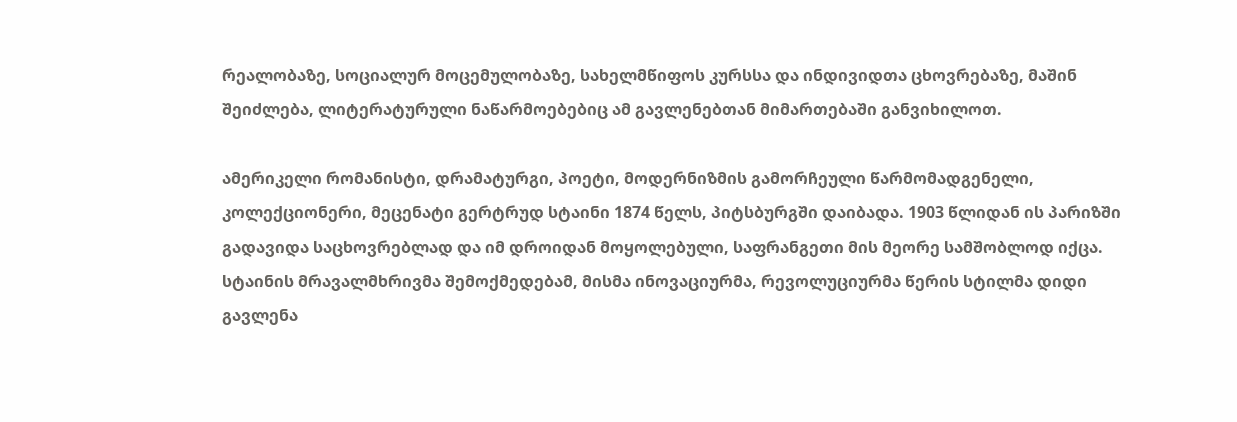რეალობაზე, სოციალურ მოცემულობაზე, სახელმწიფოს კურსსა და ინდივიდთა ცხოვრებაზე, მაშინ შეიძლება, ლიტერატურული ნაწარმოებებიც ამ გავლენებთან მიმართებაში განვიხილოთ.

ამერიკელი რომანისტი, დრამატურგი, პოეტი, მოდერნიზმის გამორჩეული წარმომადგენელი, კოლექციონერი, მეცენატი გერტრუდ სტაინი 1874 წელს, პიტსბურგში დაიბადა. 1903 წლიდან ის პარიზში გადავიდა საცხოვრებლად და იმ დროიდან მოყოლებული, საფრანგეთი მის მეორე სამშობლოდ იქცა. სტაინის მრავალმხრივმა შემოქმედებამ, მისმა ინოვაციურმა, რევოლუციურმა წერის სტილმა დიდი გავლენა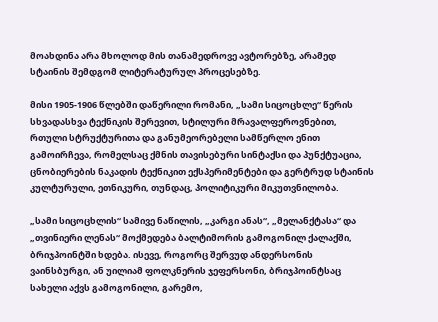მოახდინა არა მხოლოდ მის თანამედროვე ავტორებზე, არამედ სტაინის შემდგომ ლიტერატურულ პროცესებზე.

მისი 1905-1906 წლებში დაწერილი რომანი, „სამი სიცოცხლე“ წერის სხვადასხვა ტექნიკის შერევით, სტილური მრავალფეროვნებით, რთული სტრუქტურითა და განუმეორებელი სამწერლო ენით გამოირჩევა, რომელსაც ქმნის თავისებური სინტაქსი და პუნქტუაცია, ცნობიერების ნაკადის ტექნიკით ექსპერიმენტები და გერტრუდ სტაინის კულტურული, ეთნიკური, თუნდაც, პოლიტიკური მიკუთვნილობა.

„სამი სიცოცხლის“ სამივე ნაწილის, „კარგი ანას“, „მელანქტასა“ და „თვინიერი ლენას“ მოქმედება ბალტიმორის გამოგონილ ქალაქში, ბრიჯპოინტში ხდება. ისევე, როგორც შერვუდ ანდერსონის ვაინსბურგი, ან უილიამ ფოლკნერის ჯეფერსონი, ბრიჯპოინტსაც სახელი აქვს გამოგონილი, გარემო,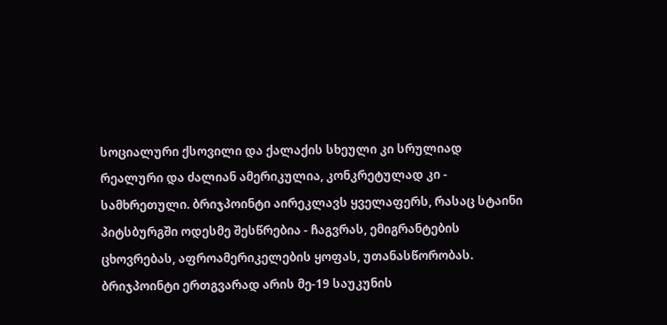სოციალური ქსოვილი და ქალაქის სხეული კი სრულიად რეალური და ძალიან ამერიკულია, კონკრეტულად კი - სამხრეთული. ბრიჯპოინტი აირეკლავს ყველაფერს, რასაც სტაინი პიტსბურგში ოდესმე შესწრებია - ჩაგვრას, ემიგრანტების ცხოვრებას, აფროამერიკელების ყოფას, უთანასწორობას. ბრიჯპოინტი ერთგვარად არის მე-19 საუკუნის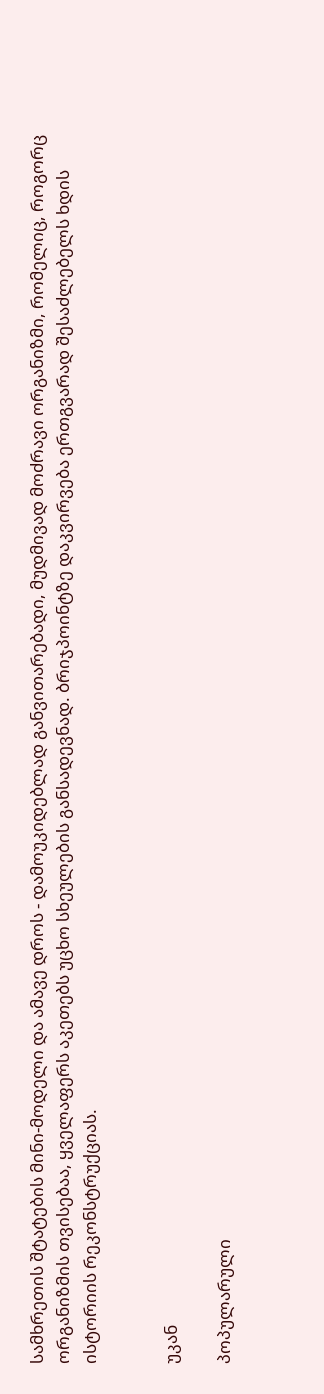სამხრეთის შტატების მინი-მოდელი და ამავე დროს - დამოუკიდებლად განვითარებადი, მუდმივად მოძრავი ორგანიზმი, რომელიც, როგორც ორგანიზმის თვისებაა, ყველაფერს აკეთებს უცხო სხეულების განსადევნად. ბრიჯპოინტზე დაკვირვება ერთგვარად შესაძლებელს ხდის ისტორიის რეკონსტრუქციას.


უკან

პოპულარული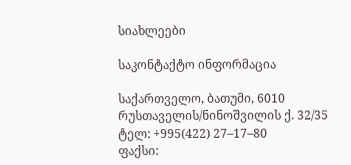სიახლეები

საკონტაქტო ინფორმაცია

საქართველო, ბათუმი, 6010
რუსთაველის/ნინოშვილის ქ. 32/35
ტელ: +995(422) 27–17–80
ფაქსი: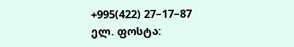+995(422) 27–17–87
ელ. ფოსტა: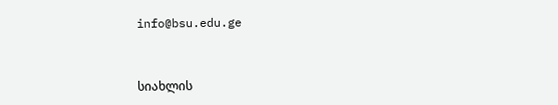info@bsu.edu.ge


სიახლის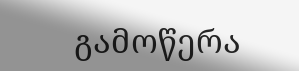გამოწერა